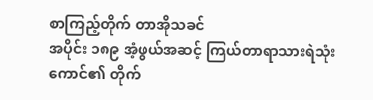စာကြည့်တိုက် တာအိုသခင်
အပိုင်း ၁၈၉ အံ့ဖွယ်အဆင့် ကြယ်တာရာသားရဲသုံးကောင်၏ တိုက်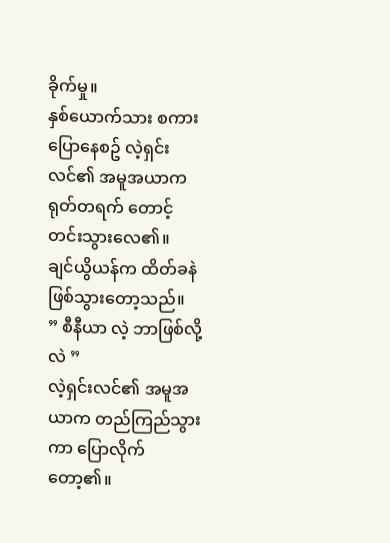ခိုက်မှု။
နှစ်ယောက်သား စကားပြောနေစဥ် လဲ့ရှင်းလင်၏ အမူအယာက ရုတ်တရက် တောင့်တင်းသွားလေ၏။
ချင်ယွိယန်က ထိတ်ခနဲ ဖြစ်သွားတော့သည်။
” စီနီယာ လဲ့ ဘာဖြစ်လို့လဲ ”
လဲ့ရှင်းလင်၏ အမူအယာက တည်ကြည်သွားကာ ပြောလိုက်တော့၏။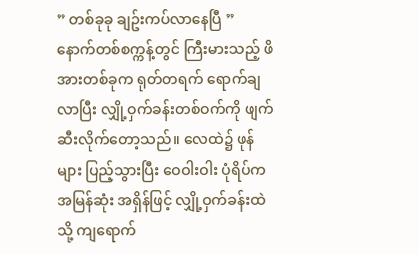” တစ်ခုခု ချဥ်းကပ်လာနေပြီ ”
နောက်တစ်စက္ကန့်တွင် ကြီးမားသည့် ဖိအားတစ်ခုက ရုတ်တရက် ရောက်ချလာပြီး လျှို့ဝှက်ခန်းတစ်ဝက်ကို ဖျက်ဆီးလိုက်တော့သည်။ လေထဲ၌ ဖုန်များ ပြည့်သွားပြီး ဝေဝါးဝါး ပုံရိပ်က အမြန်ဆုံး အရှိန်ဖြင့် လျှို့ဝှက်ခန်းထဲသို့ ကျရောက်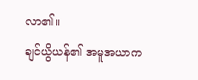လာ၏။
ချင်ယွိယန်၏ အမူအယာက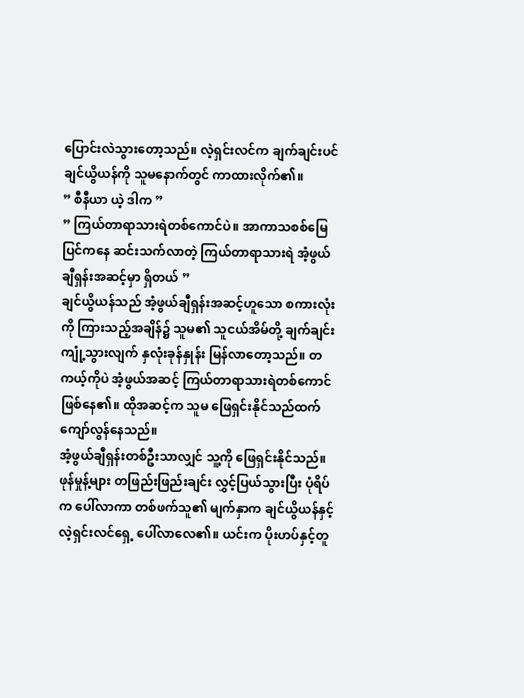ပြောင်းလဲသွားတော့သည်။ လဲ့ရှင်းလင်က ချက်ချင်းပင် ချင်ယွိယန်ကို သူမနောက်တွင် ကာထားလိုက်၏။
” စီနီယာ ယဲ့ ဒါက ”
” ကြယ်တာရာသားရဲတစ်ကောင်ပဲ။ အာကာသစစ်မြေပြင်ကနေ ဆင်းသက်လာတဲ့ ကြယ်တာရာသားရဲ အံ့ဖွယ်ချီရှန်းအဆင့်မှာ ရှိတယ် ”
ချင်ယွိယန်သည် အံ့ဖွယ်ချီရှန်းအဆင့်ဟူသော စကားလုံးကို ကြားသည့်အချိန်၌ သူမ၏ သူငယ်အိမ်တို့ ချက်ချင်း ကျုံ့သွားလျက် နှလုံးခုန်နှုန်း မြန်လာတော့သည်။ တကယ့်ကိုပဲ အံ့ဖွယ်အဆင့် ကြယ်တာရာသားရဲတစ်ကောင် ဖြစ်နေ၏။ ထိုအဆင့်က သူမ ဖြေရှင်းနိုင်သည်ထက် ကျော်လွန်နေသည်။
အံ့ဖွယ်ချီရှန်းတစ်ဦးသာလျှင် သူ့ကို ဖြေရှင်းနိုင်သည်။
ဖုန်မှုန့်များ တဖြည်းဖြည်းချင်း လွှင့်ပြယ်သွားပြီး ပုံရိပ်က ပေါ်လာကာ တစ်ဖက်သူ၏ မျက်နှာက ချင်ယွိယန်နှင့် လဲ့ရှင်းလင်ရှေ့ ပေါ်လာလေ၏။ ယင်းက ပိုးဟပ်နှင့်တူ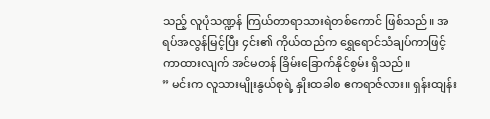သည့် လူပုံသဏ္ဍန် ကြယ်တာရာသားရဲတစ်ကောင် ဖြစ်သည်။ အရပ်အလွန်မြင့်ပြီး ၄င်း၏ ကိုယ်ထည်က ရွှေရောင်သံချပ်ကာဖြင့် ကာထားလျက် အင်မတန် ခြိမ်းခြောက်နိုင်စွမ်း ရှိသည်။
” မင်းက လူသားမျိုးနွယ်စုရဲ့ နှိုးထခါစ ဧကရာဇ်လား။ ရှန်းထျန်း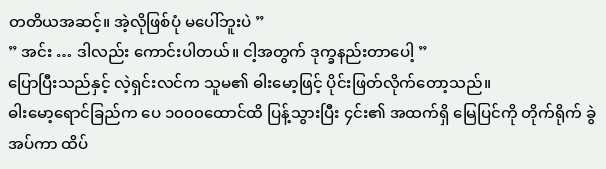တတိယအဆင့်။ အဲ့လိုဖြစ်ပုံ မပေါ်ဘူးပဲ ”
” အင်း … ဒါလည်း ကောင်းပါတယ်။ ငါ့အတွက် ဒုက္ခနည်းတာပေါ့ ”
ပြောပြီးသည်နှင့် လဲ့ရှင်းလင်က သူမ၏ ဓါးမော့ဖြင့် ပိုင်းဖြတ်လိုက်တော့သည်။
ဓါးမော့ရောင်ခြည်က ပေ ၁၀၀၀ထောင်ထိ ပြန့်သွားပြီး ၄င်း၏ အထက်ရှိ မြေပြင်ကို တိုက်ရိုက် ခွဲအပ်ကာ ထိပ်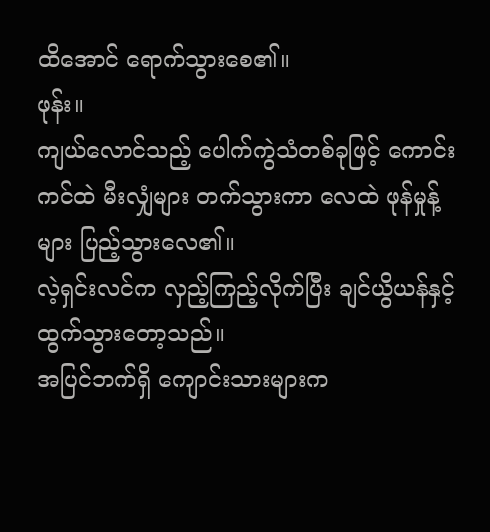ထိအောင် ရောက်သွားစေ၏။
ဖုန်း။
ကျယ်လောင်သည့် ပေါက်ကွဲသံတစ်ခုဖြင့် ကောင်းကင်ထဲ မီးလျှံများ တက်သွားကာ လေထဲ ဖုန်မှုန့်များ ပြည့်သွားလေ၏။
လဲ့ရှင်းလင်က လှည့်ကြည့်လိုက်ပြီး ချင်ယွိယန်နှင့် ထွက်သွားတော့သည်။
အပြင်ဘက်ရှိ ကျောင်းသားများက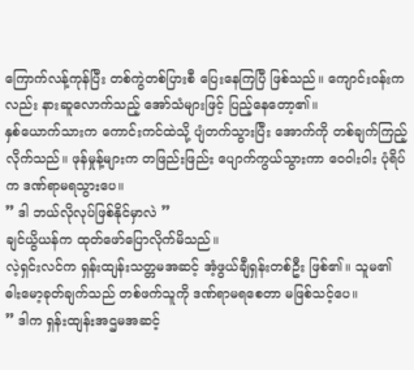ကြောက်လန့်ကုန်ပြီး တစ်ကွဲတစ်ပြားစီ ပြေးနေကြပြီ ဖြစ်သည်။ ကျောင်းဝန်းကလည်း နားဆူလောက်သည့် အော်သံများဖြင့် ပြည့်နေတော့၏။
နှစ်ယောက်သားက ကောင်းကင်ထဲသို့ ပျံတက်သွားပြီး အောက်ကို တစ်ချက်ကြည့်လိုက်သည်။ ဖုန်မှုန့်များက တဖြည်းဖြည်း ပျောက်ကွယ်သွားကာ ဝေဝါးဝါး ပုံရိပ်က ဒဏ်ရာမရသွားပေ။
” ဒါ ဘယ်လိုလုပ်ဖြစ်နိုင်မှာလဲ ”
ချင်ယွိယန်က ထုတ်ဖော်ပြောလိုက်မိသည်။
လဲ့ရှင်းလင်က ရှန်းထျန်းသတ္တမအဆင့် အံ့ဖွယ်ချီရှန်းတစ်ဦး ဖြစ်၏။ သူမ၏ ဓါးမော့ခုတ်ချက်သည် တစ်ဖက်သူကို ဒဏ်ရာမရစေတာ မဖြစ်သင့်ပေ။
” ဒါက ရှန်းထျန်းအဌမအဆင့်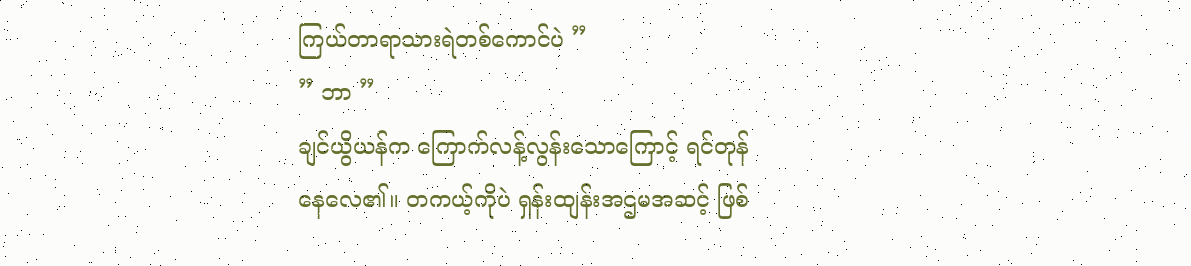ကြယ်တာရာသားရဲတစ်ကောင်ပဲ ”
” ဘာ ”
ချင်ယွိယန်က ကြောက်လန့်လွန်းသောကြောင့် ရင်တုန်နေလေ၏။ တကယ့်ကိုပဲ ရှန်းထျန်းအဌမအဆင့် ဖြစ်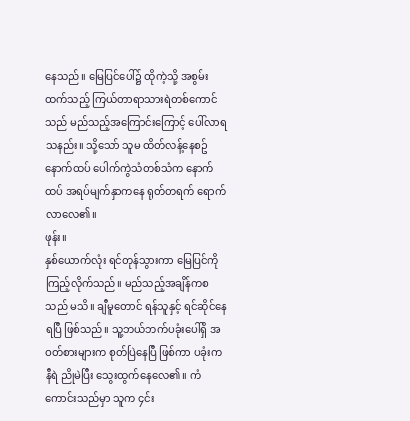နေသည်။ မြေပြင်ပေါ်၌ ထိုကဲ့သို့ အစွမ်းထက်သည့် ကြယ်တာရာသားရဲတစ်ကောင်သည် မည်သည့်အကြောင်းကြောင့် ပေါ်လာရသနည်း။ သို့သော် သူမ ထိတ်လန့်နေစဥ် နောက်ထပ် ပေါက်ကွဲသံတစ်သံက နောက်ထပ် အရပ်မျက်နှာကနေ ရုတ်တရက် ရောက်လာလေ၏။
ဖုန်း။
နှစ်ယောက်လုံး ရင်တုန်သွားကာ မြေပြင်ကို ကြည့်လိုက်သည်။ မည်သည့်အချိန်ကစသည် မသိ။ ချီမူတောင် ရန်သူနှင့် ရင်ဆိုင်နေရပြီ ဖြစ်သည်။ သူ့ဘယ်ဘက်ပခုံးပေါ်ရှိ အဝတ်စားများက စုတ်ပြဲနေပြီ ဖြစ်ကာ ပခုံးက နီရဲ ညိုမဲပြီး သွေးထွက်နေလေ၏။ ကံကောင်းသည်မှာ သူက ၄င်း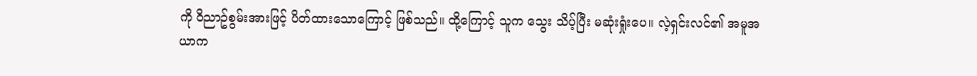ကို ဝိညာဥ်စွမ်းအားဖြင့် ပိတ်ထားသောကြောင့် ဖြစ်သည်။ ထို့ကြောင့် သူက သွေး သိပ့်ပြီး မဆုံးရှုံးပေ။ လဲ့ရှင်းလင်၏ အမူအယာက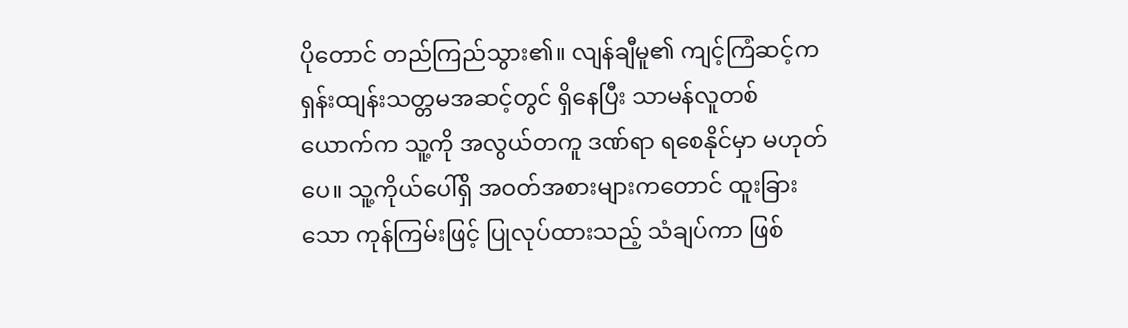ပိုတောင် တည်ကြည်သွား၏။ လျန်ချီမူ၏ ကျင့်ကြံဆင့်က ရှန်းထျန်းသတ္တမအဆင့်တွင် ရှိနေပြီး သာမန်လူတစ်ယောက်က သူ့ကို အလွယ်တကူ ဒဏ်ရာ ရစေနိုင်မှာ မဟုတ်ပေ။ သူ့ကိုယ်ပေါ်ရှိ အဝတ်အစားများကတောင် ထူးခြားသော ကုန်ကြမ်းဖြင့် ပြုလုပ်ထားသည့် သံချပ်ကာ ဖြစ်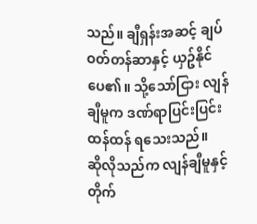သည်။ ချီရှန်းအဆင့် ချပ်ဝတ်တန်ဆာနှင့် ယှဥ်နိုင်ပေ၏။ သို့သော်ငြား လျန်ချီမူက ဒဏ်ရာပြင်းပြင်းထန်ထန် ရသေးသည်။
ဆိုလိုသည်က လျန်ချီမူနှင့် တိုက်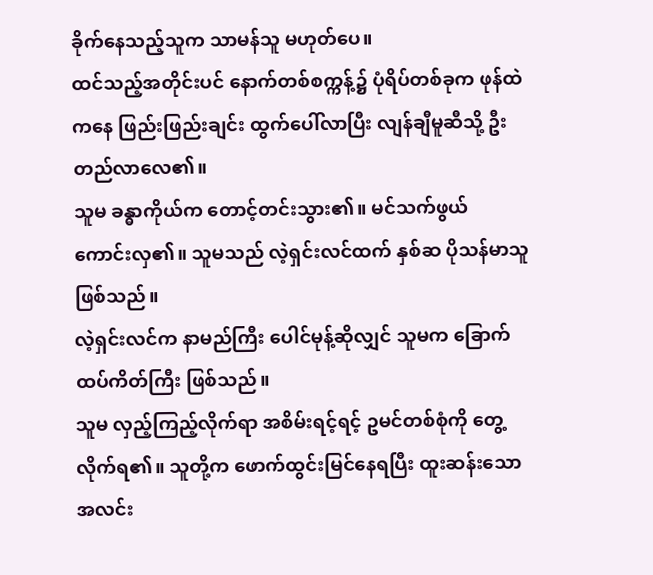ခိုက်နေသည့်သူက သာမန်သူ မဟုတ်ပေ။
ထင်သည့်အတိုင်းပင် နောက်တစ်စက္ကန့်၌ ပုံရိပ်တစ်ခုက ဖုန်ထဲကနေ ဖြည်းဖြည်းချင်း ထွက်ပေါ်လာပြီး လျန်ချီမူဆီသို့ ဦးတည်လာလေ၏။
သူမ ခန္ဓာကိုယ်က တောင့်တင်းသွား၏။ မင်သက်ဖွယ် ကောင်းလှ၏။ သူမသည် လဲ့ရှင်းလင်ထက် နှစ်ဆ ပိုသန်မာသူ ဖြစ်သည်။
လဲ့ရှင်းလင်က နာမည်ကြီး ပေါင်မုန့်ဆိုလျှင် သူမက ခြောက်ထပ်ကိတ်ကြီး ဖြစ်သည်။
သူမ လှည့်ကြည့်လိုက်ရာ အစိမ်းရင့်ရင့် ဥမင်တစ်စုံကို တွေ့လိုက်ရ၏။ သူတို့က ဖောက်ထွင်းမြင်နေရပြီး ထူးဆန်းသော အလင်း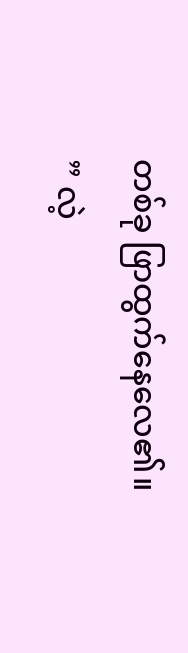တစ်ခု ဖြာထွက်နေလေ၏။
” လဲ့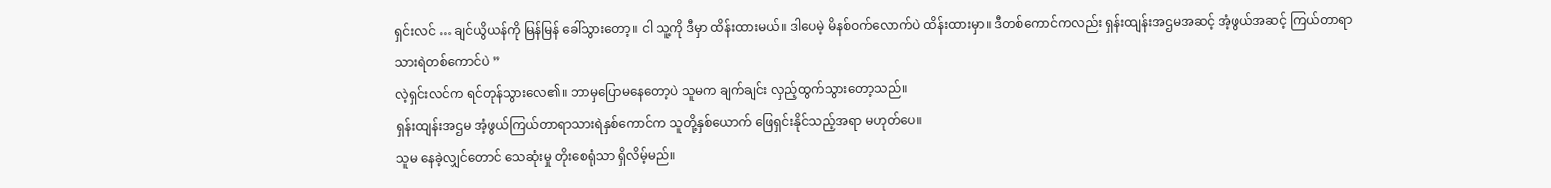ရှင်းလင် … ချင်ယွိယန်ကို မြန်မြန် ခေါ်သွားတော့။ ငါ သူ့ကို ဒီမှာ ထိန်းထားမယ်။ ဒါပေမဲ့ မိနစ်ဝက်လောက်ပဲ ထိန်းထားမှာ။ ဒီတစ်ကောင်ကလည်း ရှန်းထျန်းအဌမအဆင့် အံ့ဖွယ်အဆင့် ကြယ်တာရာသားရဲတစ်ကောင်ပဲ ”
လဲ့ရှင်းလင်က ရင်တုန်သွားလေ၏။ ဘာမှပြောမနေတော့ပဲ သူမက ချက်ချင်း လှည့်ထွက်သွားတော့သည်။
ရှန်းထျန်းအဌမ အံ့ဖွယ်ကြယ်တာရာသားရဲနှစ်ကောင်က သူတို့နှစ်ယောက် ဖြေရှင်းနိုင်သည့်အရာ မဟုတ်ပေ။
သူမ နေခဲ့လျှင်တောင် သေဆုံးမှု တိုးစေရုံသာ ရှိလိမ့်မည်။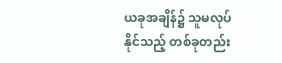ယခုအချိန်၌ သူမလုပ်နိုင်သည့် တစ်ခုတည်း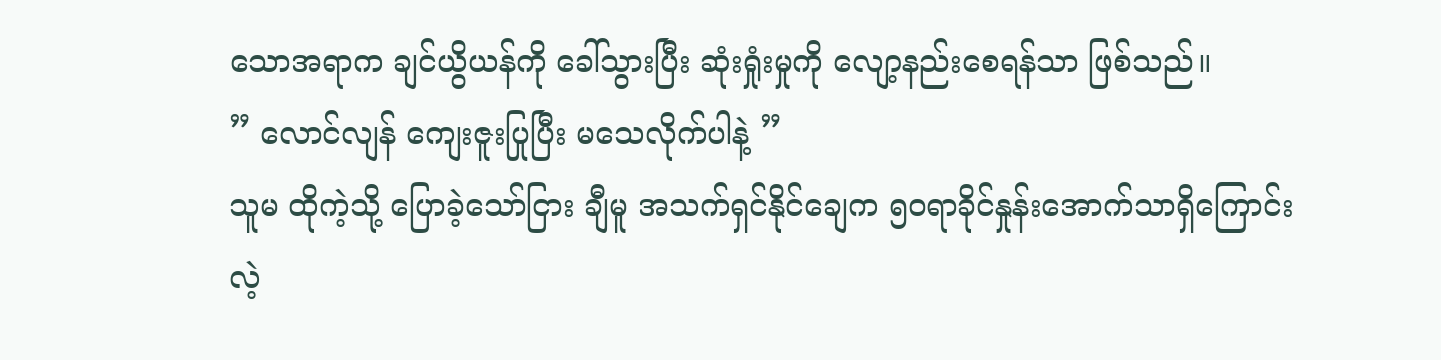သောအရာက ချင်ယွိယန်ကို ခေါ်သွားပြီး ဆုံးရှုံးမှုကို လျော့နည်းစေရန်သာ ဖြစ်သည်။
” လောင်လျန် ကျေးဇူးပြုပြီး မသေလိုက်ပါနဲ့ ”
သူမ ထိုကဲ့သို့ ပြောခဲ့သော်ငြား ချီမူ အသက်ရှင်နိုင်ချေက ၅၀ရာခိုင်နှုန်းအောက်သာရှိကြောင်း လဲ့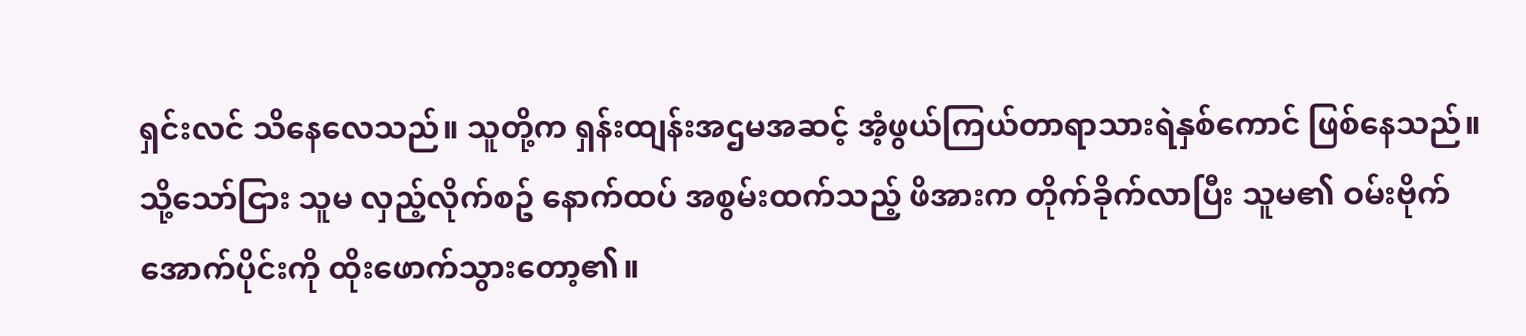ရှင်းလင် သိနေလေသည်။ သူတို့က ရှန်းထျန်းအဌမအဆင့် အံ့ဖွယ်ကြယ်တာရာသားရဲနှစ်ကောင် ဖြစ်နေသည်။
သို့သော်ငြား သူမ လှည့်လိုက်စဥ် နောက်ထပ် အစွမ်းထက်သည့် ဖိအားက တိုက်ခိုက်လာပြီး သူမ၏ ဝမ်းဗိုက်အောက်ပိုင်းကို ထိုးဖောက်သွားတော့၏။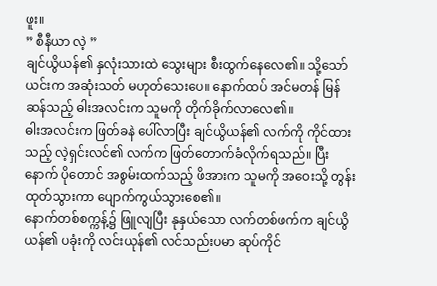ဖူး။
” စီနီယာ လဲ့ ”
ချင်ယွိယန်၏ နှလုံးသားထဲ သွေးများ စီးထွက်နေလေ၏။ သို့သော် ယင်းက အဆုံးသတ် မဟုတ်သေးပေ။ နောက်ထပ် အင်မတန် မြန်ဆန်သည့် ဓါးအလင်းက သူမကို တိုက်ခိုက်လာလေ၏။
ဓါးအလင်းက ဖြတ်ခနဲ ပေါ်လာပြီး ချင်ယွိယန်၏ လက်ကို ကိုင်ထားသည့် လဲ့ရှင်းလင်၏ လက်က ဖြတ်တောက်ခံလိုက်ရသည်။ ပြီးနောက် ပိုတောင် အစွမ်းထက်သည့် ဖိအားက သူမကို အဝေးသို့ တွန်းထုတ်သွားကာ ပျောက်ကွယ်သွားစေ၏။
နောက်တစ်စက္ကန့်၌ ဖြူလျပြီး နုနှယ်သော လက်တစ်ဖက်က ချင်ယွိယန်၏ ပခုံးကို လင်းယုန်၏ လင်သည်းပမာ ဆုပ်ကိုင်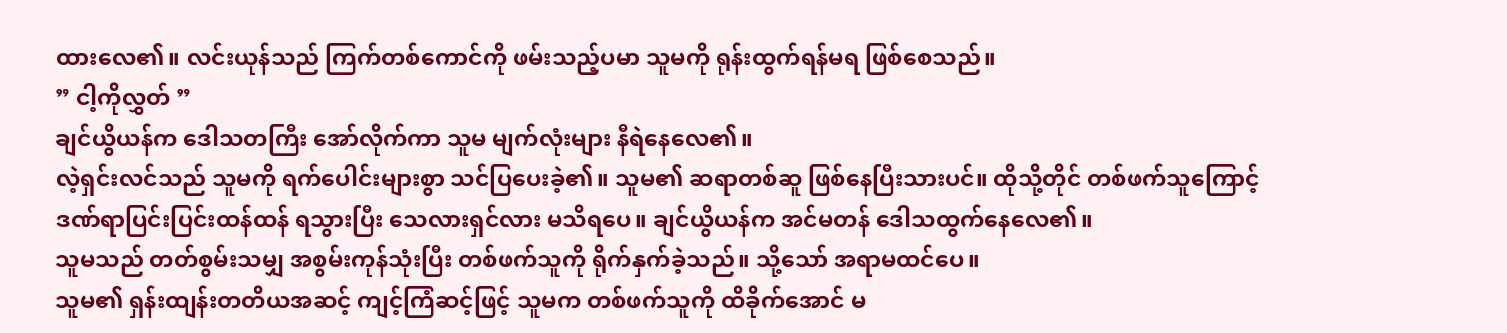ထားလေ၏။ လင်းယုန်သည် ကြက်တစ်ကောင်ကို ဖမ်းသည့်ပမာ သူမကို ရုန်းထွက်ရန်မရ ဖြစ်စေသည်။
” ငါ့ကိုလွှတ် ”
ချင်ယွိယန်က ဒေါသတကြီး အော်လိုက်ကာ သူမ မျက်လုံးများ နီရဲနေလေ၏။
လဲ့ရှင်းလင်သည် သူမကို ရက်ပေါင်းများစွာ သင်ပြပေးခဲ့၏။ သူမ၏ ဆရာတစ်ဆူ ဖြစ်နေပြီးသားပင်။ ထိုသို့တိုင် တစ်ဖက်သူကြောင့် ဒဏ်ရာပြင်းပြင်းထန်ထန် ရသွားပြီး သေလားရှင်လား မသိရပေ။ ချင်ယွိယန်က အင်မတန် ဒေါသထွက်နေလေ၏။
သူမသည် တတ်စွမ်းသမျှ အစွမ်းကုန်သုံးပြီး တစ်ဖက်သူကို ရိုက်နှက်ခဲ့သည်။ သို့သော် အရာမထင်ပေ။
သူမ၏ ရှန်းထျန်းတတိယအဆင့် ကျင့်ကြံဆင့်ဖြင့် သူမက တစ်ဖက်သူကို ထိခိုက်အောင် မ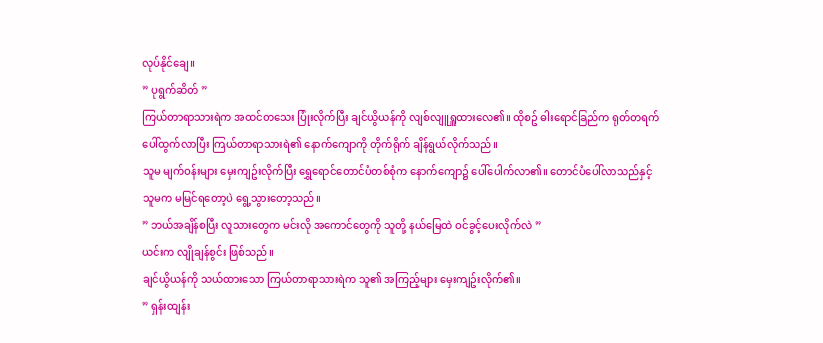လုပ်နိုင်ချေ။
” ပုရွက်ဆိတ် ”
ကြယ်တာရာသားရဲက အထင်တသေး ပြုံးလိုက်ပြီး ချင်ယွိယန်ကို လျစ်လျူရှူထားလေ၏။ ထိုစဥ် ဓါးရောင်ခြည်က ရုတ်တရက် ပေါ်ထွက်လာပြီး ကြယ်တာရာသားရဲ၏ နောက်ကျောကို တိုက်ရိုက် ချိန်ရွယ်လိုက်သည်။
သူမ မျက်ဝန်းများ မှေးကျဥ်းလိုက်ပြီး ရွှေရောင်တောင်ပံတစ်စုံက နောက်ကျော၌ ပေါ်ပေါက်လာ၏။ တောင်ပံပေါ်လာသည်နှင့် သူမက မမြင်ရတော့ပဲ ရွေ့သွားတော့သည်။
” ဘယ်အချိန်စပြီး လူသားတွေက မင်းလို အကောင်တွေကို သူတို့ နယ်မြေထဲ ဝင်ခွင့်ပေးလိုက်လဲ ”
ယင်းက လျိုချန်စွင်း ဖြစ်သည်။
ချင်ယွိယန်ကို သယ်ထားသော ကြယ်တာရာသားရဲက သူ၏ အကြည့်များ မှေးကျဥ်းလိုက်၏။
” ရှန်းထျန်း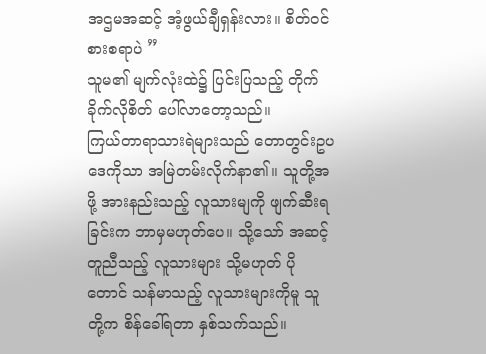အဌမအဆင့် အံ့ဖွယ်ချီရှန်းလား။ စိတ်ဝင်စားစရာပဲ ”
သူမ၏ မျက်လုံးထဲ၌ ပြင်းပြသည့် တိုက်ခိုက်လိုစိတ် ပေါ်လာတော့သည်။
ကြယ်တာရာသားရဲများသည် တောတွင်းဥပဒေကိုသာ အမြဲတမ်းလိုက်နာ၏။ သူတို့အဖို့ အားနည်းသည့် လူသားမျကို ဖျက်ဆီးရခြင်းက ဘာမှမဟုတ်ပေ။ သို့သော် အဆင့်တူညီသည့် လူသားများ သို့မဟုတ် ပိုတောင် သန်မာသည့် လူသားများကိုမူ သူတို့က စိန်ခေါ်ရတာ နှစ်သက်သည်။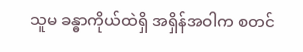သူမ ခန္ဓာကိုယ်ထဲရှိ အရှိန်အဝါက စတင်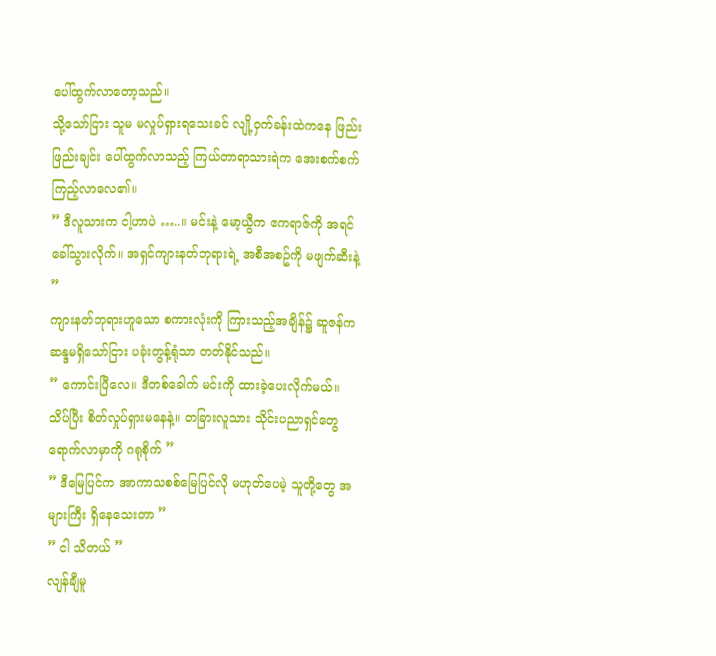ပေါ်ထွက်လာတော့သည်။
သို့သော်ငြား သူမ မလှုပ်ရှားရသေးခင် လျို့ဝှက်ခန်းထဲကနေ ဖြည်းဖြည်းချင်း ပေါ်ထွက်လာသည့် ကြယ်တာရာသားရဲက အေးစက်စက် ကြည့်လာလေ၏။
” ဒီလူသားက ငါ့ဟာပဲ …..။ မင်းနဲ့ မော့ယွီက ဧကရာဇ်ကို အရင်ခေါ်သွားလိုက်။ အရှင်ကျားနတ်ဘုရားရဲ့ အစီအစဥ်ကို မဖျက်ဆီးနဲ့ ”
ကျားနတ်ဘုရားဟူသော စကားလုံးကို ကြားသည့်အချိန်၌ ဆူဇန်က ဆန္ဒမရှိသော်ငြား ပခုံးတွန့်ရုံသာ တတ်နိုင်သည်။
” ကောင်းပြီလေ။ ဒီတစ်ခေါက် မင်းကို ထားခဲ့ပေးလိုက်မယ်။ သိပ်ပြီး စိတ်လှုပ်ရှားမနေနဲ့။ တခြားလူသား သိုင်းပညာရှင်တွေ ရောက်လာမှာကို ဂရုစိုက် ”
” ဒီမြေပြင်က အာကာသစစ်မြေပြင်လို မဟုတ်ပေမဲ့ သူတို့တွေ အများကြီး ရှိနေသေးတာ ”
” ငါ သိတယ် ”
လျန်ချီမူ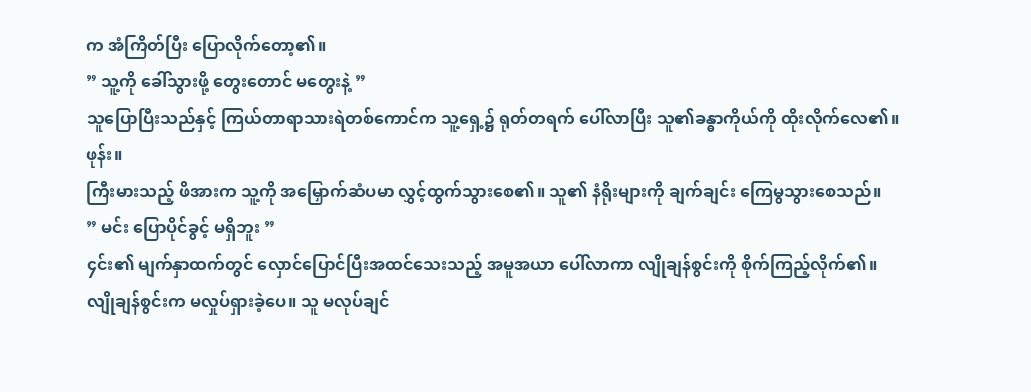က အံကြိတ်ပြီး ပြောလိုက်တော့၏။
” သူ့ကို ခေါ်သွားဖို့ တွေးတောင် မတွေးနဲ့ ”
သူပြောပြီးသည်နှင့် ကြယ်တာရာသားရဲတစ်ကောင်က သူ့ရှေ့၌ ရုတ်တရက် ပေါ်လာပြီး သူ၏ခန္ဓာကိုယ်ကို ထိုးလိုက်လေ၏။
ဖုန်း။
ကြီးမားသည့် ဖိအားက သူ့ကို အမြှောက်ဆံပမာ လွှင့်ထွက်သွားစေ၏။ သူ၏ နံရိုးများကို ချက်ချင်း ကြေမွသွားစေသည်။
” မင်း ပြောပိုင်ခွင့် မရှိဘူး ”
၄င်း၏ မျက်နှာထက်တွင် လှောင်ပြောင်ပြီးအထင်သေးသည့် အမူအယာ ပေါ်လာကာ လျိုချန်စွင်းကို စိုက်ကြည့်လိုက်၏။
လျိုချန်စွင်းက မလှုပ်ရှားခဲ့ပေ။ သူ မလုပ်ချင်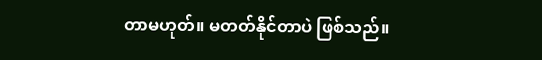တာမဟုတ်။ မတတ်နိုင်တာပဲ ဖြစ်သည်။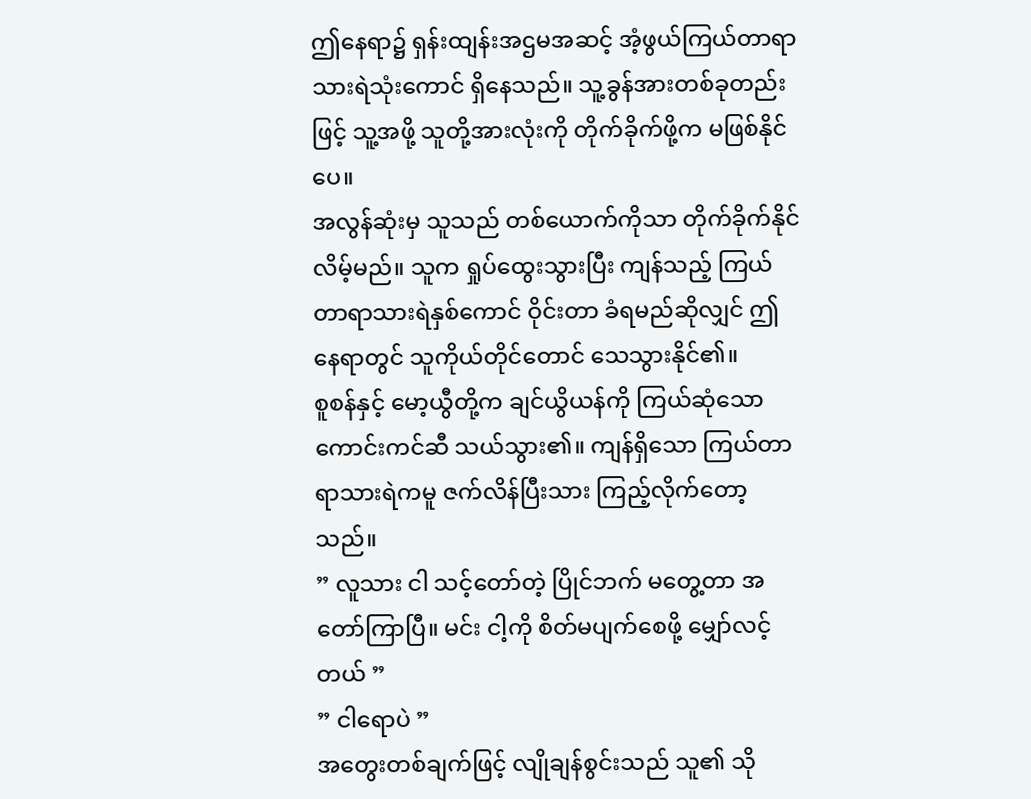ဤနေရာ၌ ရှန်းထျန်းအဌမအဆင့် အံ့ဖွယ်ကြယ်တာရာသားရဲသုံးကောင် ရှိနေသည်။ သူ့ခွန်အားတစ်ခုတည်းဖြင့် သူ့အဖို့ သူတို့အားလုံးကို တိုက်ခိုက်ဖို့က မဖြစ်နိုင်ပေ။
အလွန်ဆုံးမှ သူသည် တစ်ယောက်ကိုသာ တိုက်ခိုက်နိုင်လိမ့်မည်။ သူက ရှုပ်ထွေးသွားပြီး ကျန်သည့် ကြယ်တာရာသားရဲနှစ်ကောင် ဝိုင်းတာ ခံရမည်ဆိုလျှင် ဤနေရာတွင် သူကိုယ်တိုင်တောင် သေသွားနိုင်၏။
စူစန်နှင့် မော့ယွီတို့က ချင်ယွိယန်ကို ကြယ်ဆုံသော ကောင်းကင်ဆီ သယ်သွား၏။ ကျန်ရှိသော ကြယ်တာရာသားရဲကမူ ဇက်လိန်ပြီးသား ကြည့်လိုက်တော့သည်။
” လူသား ငါ သင့်တော်တဲ့ ပြိုင်ဘက် မတွေ့တာ အတော်ကြာပြီ။ မင်း ငါ့ကို စိတ်မပျက်စေဖို့ မျှော်လင့်တယ် ”
” ငါရောပဲ ”
အတွေးတစ်ချက်ဖြင့် လျိုချန်စွင်းသည် သူ၏ သို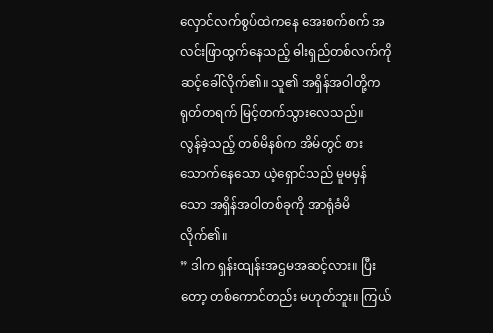လှောင်လက်စွပ်ထဲကနေ အေးစက်စက် အလင်းဖြာထွက်နေသည့် ဓါးရှည်တစ်လက်ကို ဆင့်ခေါ်လိုက်၏။ သူ၏ အရှိန်အဝါတို့က ရုတ်တရက် မြင့်တက်သွားလေသည်။
လွန်ခဲ့သည့် တစ်မိနစ်က အိမ်တွင် စားသောက်နေသော ယဲ့ရှောင်သည် မူမမှန်သော အရှိန်အဝါတစ်ခုကို အာရုံခံမိလိုက်၏။
” ဒါက ရှန်းထျန်းအဌမအဆင့်လား။ ပြီးတော့ တစ်ကောင်တည်း မဟုတ်ဘူး။ ကြယ်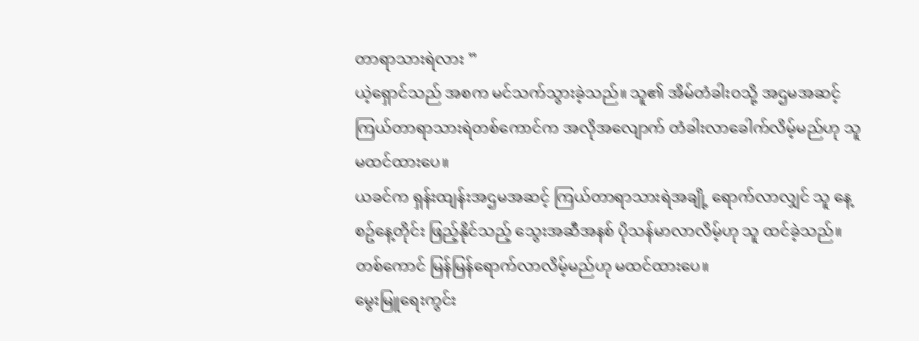တာရာသားရဲလား ”
ယဲ့ရှောင်သည် အစက မင်သက်သွားခဲ့သည်။ သူ၏ အိမ်တံခါးဝသို့ အဌမအဆင့် ကြယ်တာရာသားရဲတစ်ကောင်က အလိုအလျောက် တံခါးလာခေါက်လိမ့်မည်ဟု သူ မထင်ထားပေ။
ယခင်က ရှန်းထျန်းအဌမအဆင့် ကြယ်တာရာသားရဲအချို့ ရောက်လာလျှင် သူ နေ့စဥ်နေ့တိုင်း ဖြည့်နိုင်သည့် သွေးအဆီအနစ် ပိုသန်မာလာလိမ့်ဟု သူ ထင်ခဲ့သည်။ တစ်ကောင် မြန်မြန်ရောက်လာလိမ့်မည်ဟု မထင်ထားပေ။
မွေးမြူရေးကွင်း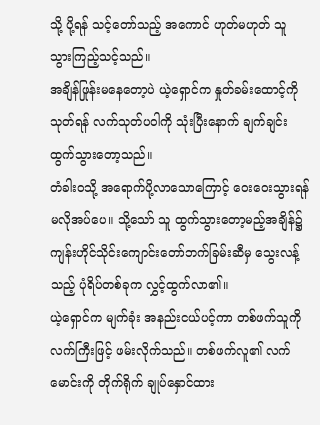သို့ ပို့ရန် သင့်တော်သည့် အကောင် ဟုတ်မဟုတ် သူ သွားကြည့်သင့်သည်။
အချိန်ဖြုန်းမနေတော့ပဲ ယဲ့ရှောင်က နှုတ်ခမ်းထောင့်ကို သုတ်ရန် လက်သုတ်ပဝါကို သုံးပြီးနောက် ချက်ချင်း ထွက်သွားတော့သည်။
တံခါးဝသို့ အရောက်ပို့လာသောကြောင့် ဝေးဝေးသွားရန် မလိုအပ်ပေ။ သို့သော် သူ ထွက်သွားတော့မည့်အချိန်၌ ကျန်းဟိုင်သိုင်းကျောင်းတော်ဘက်ခြမ်းဆီမှ သွေးလန့်သည့် ပုံရိပ်တစ်ခုက လွှင့်ထွက်လာ၏။
ယဲ့ရှောင်က မျက်ခုံး အနည်းငယ်ပင့်ကာ တစ်ဖက်သူကို လက်ကြီးဖြင့် ဖမ်းလိုက်သည်။ တစ်ဖက်လူ၏ လက်မောင်းကို တိုက်ရိုက် ချုပ်နှောင်ထား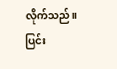လိုက်သည်။
ပြင်း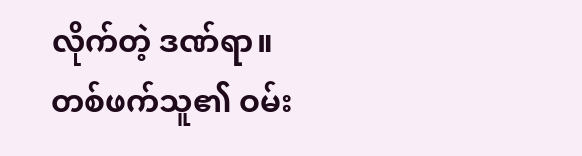လိုက်တဲ့ ဒဏ်ရာ။
တစ်ဖက်သူ၏ ဝမ်း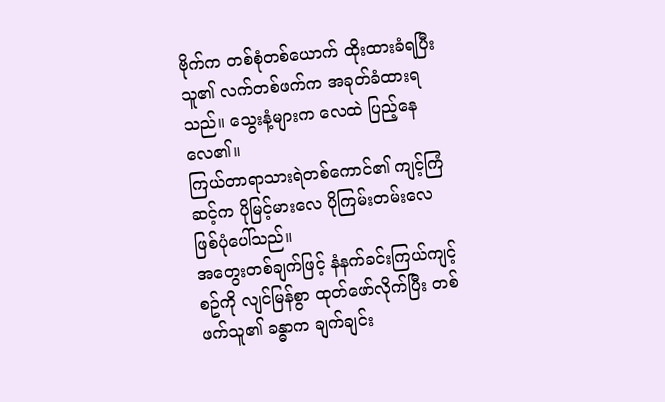ဗိုက်က တစ်စုံတစ်ယောက် ထိုးထားခံရပြီး သူ၏ လက်တစ်ဖက်က အခုတ်ခံထားရသည်။ သွေးနံ့များက လေထဲ ပြည့်နေလေ၏။
ကြယ်တာရာသားရဲတစ်ကောင်၏ ကျင့်ကြံဆင့်က ပိုမြင့်မားလေ ပိုကြမ်းတမ်းလေ ဖြစ်ပုံပေါ်သည်။
အတွေးတစ်ချက်ဖြင့် နံနက်ခင်းကြယ်ကျင့်စဥ်ကို လျင်မြန်စွာ ထုတ်ဖော်လိုက်ပြီး တစ်ဖက်သူ၏ ခန္ဓာက ချက်ချင်း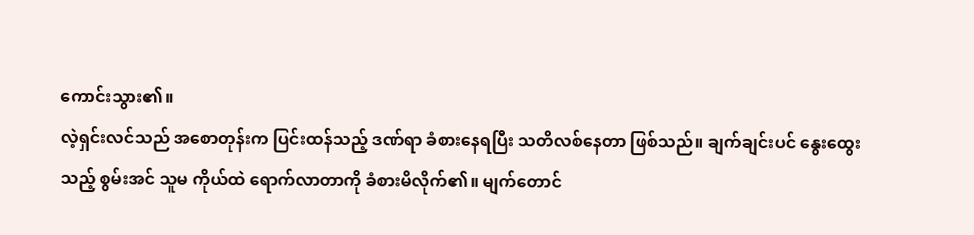ကောင်းသွား၏။
လဲ့ရှင်းလင်သည် အစောတုန်းက ပြင်းထန်သည့် ဒဏ်ရာ ခံစားနေရပြီး သတိလစ်နေတာ ဖြစ်သည်။ ချက်ချင်းပင် နွေးထွေးသည့် စွမ်းအင် သူမ ကိုယ်ထဲ ရောက်လာတာကို ခံစားမိလိုက်၏။ မျက်တောင်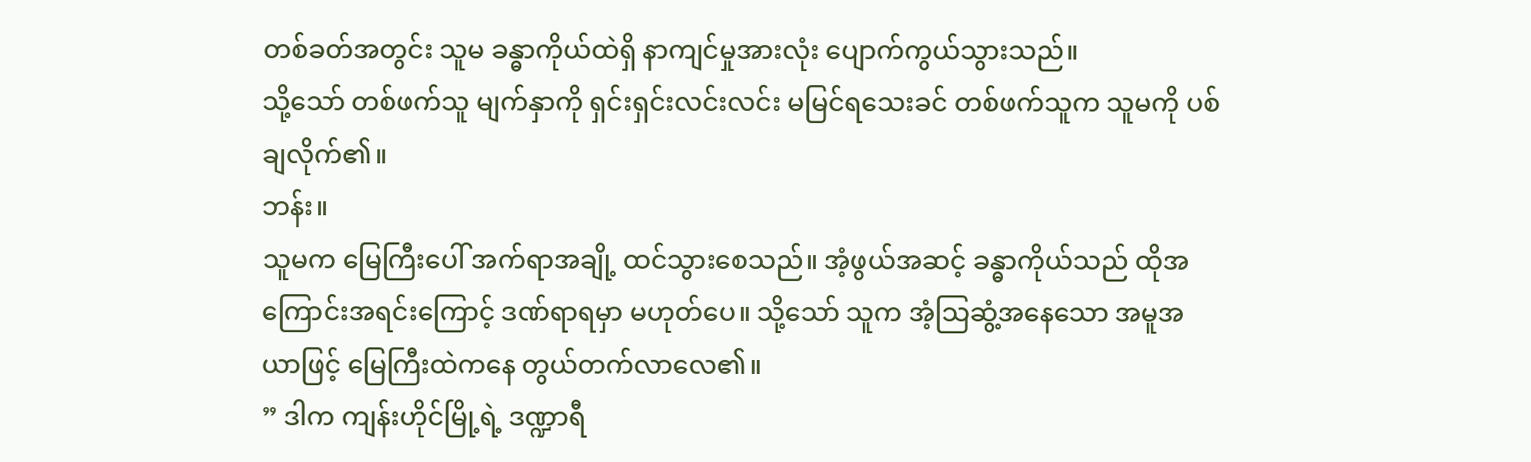တစ်ခတ်အတွင်း သူမ ခန္ဓာကိုယ်ထဲရှိ နာကျင်မှုအားလုံး ပျောက်ကွယ်သွားသည်။
သို့သော် တစ်ဖက်သူ မျက်နှာကို ရှင်းရှင်းလင်းလင်း မမြင်ရသေးခင် တစ်ဖက်သူက သူမကို ပစ်ချလိုက်၏။
ဘန်း။
သူမက မြေကြီးပေါ် အက်ရာအချို့ ထင်သွားစေသည်။ အံ့ဖွယ်အဆင့် ခန္ဓာကိုယ်သည် ထိုအကြောင်းအရင်းကြောင့် ဒဏ်ရာရမှာ မဟုတ်ပေ။ သို့သော် သူက အံ့သြဆွံ့အနေသော အမူအယာဖြင့် မြေကြီးထဲကနေ တွယ်တက်လာလေ၏။
” ဒါက ကျန်းဟိုင်မြို့ရဲ့ ဒဏ္ဍာရီ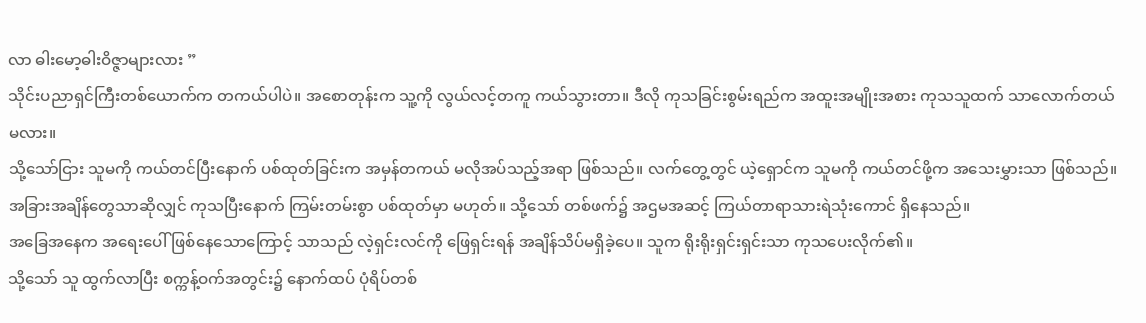လာ ဓါးမော့ဓါးဝိဇ္ဇာများလား ”
သိုင်းပညာရှင်ကြီးတစ်ယောက်က တကယ်ပါပဲ။ အစောတုန်းက သူ့ကို လွယ်လင့်တကူ ကယ်သွားတာ။ ဒီလို ကုသခြင်းစွမ်းရည်က အထူးအမျိုးအစား ကုသသူထက် သာလောက်တယ်မလား။
သို့သော်ငြား သူမကို ကယ်တင်ပြီးနောက် ပစ်ထုတ်ခြင်းက အမှန်တကယ် မလိုအပ်သည့်အရာ ဖြစ်သည်။ လက်တွေ့တွင် ယဲ့ရှောင်က သူမကို ကယ်တင်ဖို့က အသေးမွှားသာ ဖြစ်သည်။ အခြားအချိန်တွေသာဆိုလျှင် ကုသပြီးနောက် ကြမ်းတမ်းစွာ ပစ်ထုတ်မှာ မဟုတ်။ သို့သော် တစ်ဖက်၌ အဌမအဆင့် ကြယ်တာရာသားရဲသုံးကောင် ရှိနေသည်။
အခြေအနေက အရေးပေါ်ဖြစ်နေသောကြောင့် သာသည် လဲ့ရှင်းလင်ကို ဖြေရှင်းရန် အချိန်သိပ်မရှိခဲ့ပေ။ သူက ရိုးရိုးရှင်းရှင်းသာ ကုသပေးလိုက်၏။
သို့သော် သူ ထွက်လာပြီး စက္ကန့်ဝက်အတွင်း၌ နောက်ထပ် ပုံရိပ်တစ်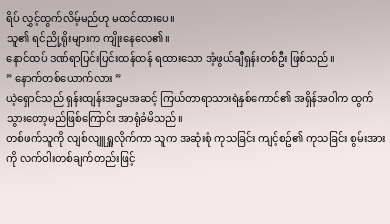ရိပ် လွှင့်ထွက်လိမ့်မည်ဟု မထင်ထားပေ။
သူ၏ ရင်ညို့ရိုးများက ကျိုးနေလေ၏။
နောင်ထပ် ဒဏ်ရာပြင်းပြင်းထန်ထန် ရထားသော အံ့ဖွယ်ချီရှန်းတစ်ဦး ဖြစ်သည်။
” နောက်တစ်ယောက်လား ”
ယဲ့ရှောင်သည် ရှန်းထျန်းအဌမအဆင့် ကြယ်တာရာသားရဲနှစ်ကောင်၏ အရှိန်အဝါက ထွက်သွားတော့မည်ဖြစ်ကြောင်း အာရုံခံမိသည်။
တစ်ဖက်သူကို လျစ်လျူရှူလိုက်ကာ သူက အဆုံးစုံ ကုသခြင်း ကျင့်စဥ်၏ ကုသခြင်း စွမ်းအားကို လက်ဝါးတစ်ချက်တည်းဖြင့်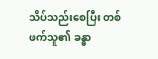သိပ်သည်းစေပြီး တစ်ဖက်သူ၏ ခန္ဓာ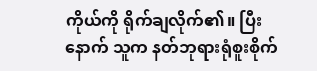ကိုယ်ကို ရိုက်ချလိုက်၏။ ပြီးနောက် သူက နတ်ဘုရားရုံစူးစိုက်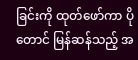ခြင်းကို ထုတ်ဖော်ကာ ပိုတောင် မြန်ဆန်သည့် အ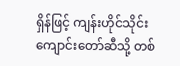ရှိန်ဖြင့် ကျန်းဟိုင်သိုင်းကျောင်းတော်ဆီသို့ တစ်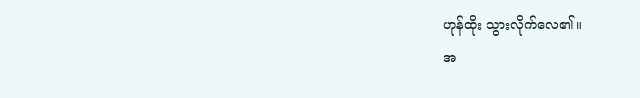ဟုန်ထိုး သွားလိုက်လေ၏။
အ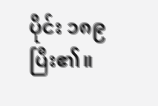ပိုင်း ၁၈၉ ပြီး၏။